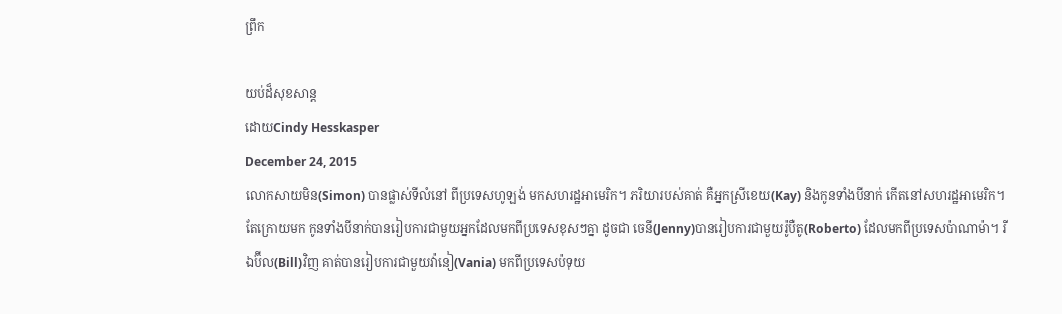ព្រឹក

យប់ដ៏សុខសាន្ត
ដោយCindy Hesskasper
December 24, 2015
លោកសាយមិន(Simon) បានផ្លាស់ទីលំនៅ ពីប្រទេសហូឡង់ មកសហរដ្ឋអាមេរិក។ ភរិយារបស់គាត់ គឺអ្នកស្រីខេយ(Kay) និងកូនទាំងបីនាក់ កើតនៅសហរដ្ឋអាមេរិក។ តែក្រោយមក កូនទាំងបីនាក់បានរៀបការជាមួយអ្នកដែលមកពីប្រទេសខុសៗគ្នា ដូចជា ចេនី(Jenny)បានរៀបការជាមួយរ៉ូបឺតូ(Roberto) ដែលមកពីប្រទេសប៉ាណាម៉ា។ រីឯប៊ីល(Bill)វិញ គាត់បានរៀបការជាមួយវ៉ានៀ(Vania) មកពីប្រទេសប៉ទុយ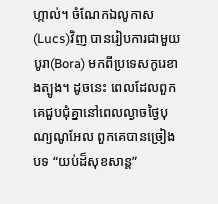ហ្កាល់។ ចំណែកឯលូកាស(Lucs)វិញ បានរៀបការជាមួយបូរា(Bora) មកពីប្រទេសកូរេខាងត្បូង។ ដូចនេះ ពេលដែលពួកគេជួបជុំគ្នានៅពេលល្ងាចថ្ងៃបុណ្យណូអែល ពួកគេបានច្រៀងបទ “យប់ដ៏សុខសាន្ត”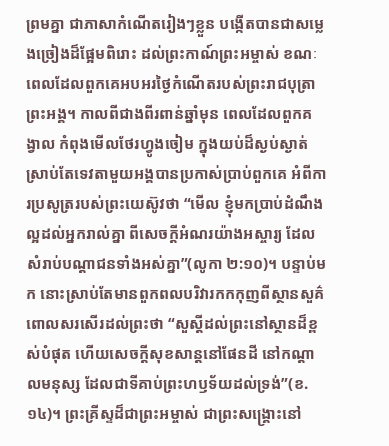ព្រមគ្នា ជាភាសាកំណើតរៀងៗខ្លួន បង្កើតបានជាសម្លេងច្រៀងដ៏ផ្អែមពិរោះ ដល់ព្រះកាណ៍ព្រះអម្ចាស់ ខណៈពេលដែលពួកគេអបអរថ្ងៃកំណើតរបស់ព្រះរាជបុត្រាព្រះអង្គ។ កាលពីជាងពីរពាន់ឆ្នាំមុន ពេលដែលពួកគង្វាល កំពុងមើលថែរហ្វូងចៀម ក្នុងយប់ដ៏ស្ងប់ស្ងាត់ ស្រាប់តែទេវតាមួយអង្គបានប្រកាស់ប្រាប់ពួកគេ អំពីការប្រសូត្ររបស់ព្រះយេស៊ូវថា “មើល ខ្ញុំមកប្រាប់ដំណឹងល្អដល់អ្នករាល់គ្នា ពីសេចក្តីអំណរយ៉ាងអស្ចារ្យ ដែលសំរាប់បណ្តាជនទាំងអស់គ្នា”(លូកា ២:១០)។ បន្ទាប់មក នោះស្រាប់តែមានពួកពលបរិវារកកកុញពីស្ថានសួគ៌ ពោលសរសើរដល់ព្រះថា “សួស្តីដល់ព្រះនៅស្ថានដ៏ខ្ពស់បំផុត ហើយសេចក្តីសុខសាន្តនៅផែនដី នៅកណ្តាលមនុស្ស ដែលជាទីគាប់ព្រះហឫទ័យដល់ទ្រង់”(ខ.១៤)។ ព្រះគ្រីស្ទដ៏ជាព្រះអម្ចាស់ ជាព្រះសង្រ្គោះនៅ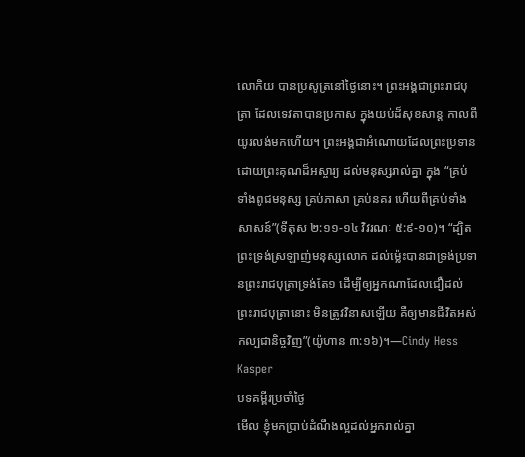លោកិយ បានប្រសូត្រនៅថ្ងៃនោះ។ ព្រះអង្គជាព្រះរាជបុត្រា ដែលទេវតាបានប្រកាស ក្នុងយប់ដ៏សុខសាន្ត កាលពីយូរលង់មកហើយ។ ព្រះអង្គជាអំណោយដែលព្រះប្រទាន ដោយព្រះគុណដ៏អស្ចារ្យ ដល់មនុស្សរាល់គ្នា ក្នុង “គ្រប់ទាំងពូជមនុស្ស គ្រប់ភាសា គ្រប់នគរ ហើយពីគ្រប់ទាំងសាសន៍”(ទីតុស ២:១១-១៤ វិវរណៈ ៥:៩-១០)។ “ដ្បិតព្រះទ្រង់ស្រឡាញ់មនុស្សលោក ដល់ម៉្លេះបានជាទ្រង់ប្រទានព្រះរាជបុត្រាទ្រង់តែ១ ដើម្បីឲ្យអ្នកណាដែលជឿដល់ព្រះរាជបុត្រានោះ មិនត្រូវវិនាសឡើយ គឺឲ្យមានជីវិតអស់កល្បជានិច្ចវិញ”(យ៉ូហាន ៣:១៦)។—Cindy Hess Kasper
បទគម្ពីរប្រចាំថ្ងៃ
មើល ខ្ញុំមកប្រាប់ដំណឹងល្អដល់អ្នករាល់គ្នា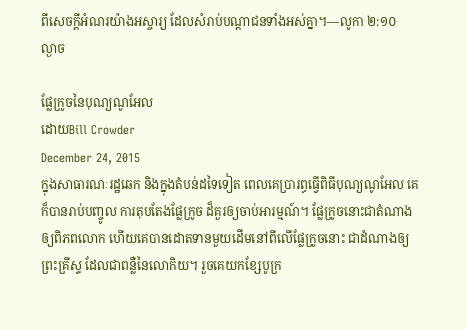ពីសេចក្តីអំណរយ៉ាងអស្ចារ្យ ដែលសំរាប់បណ្តាជនទាំងអស់គ្នា។—លូកា ២:១០
ល្ងាច

ផ្លែក្រូចនៃបុណ្យណូអែល
ដោយBill Crowder
December 24, 2015
ក្នុងសាធារណៈរដ្ឋឆេក និងក្នុងតំបន់ដទៃទៀត ពេលគេប្រារព្ធធ្វើពិធីបុណ្យណូអែល គេក៏បានរាប់បញ្ចូល ការតុបតែងផ្លែក្រូច ដ៏គួរឲ្យចាប់អារម្មណ៍។ ផ្លែក្រូចនោះជាតំណាងឲ្យពិភពលោក ហើយគេបានដោតទានមួយដើមនៅពីលើផ្លែក្រូចនោះ ជាដំណាងឲ្យព្រះគ្រីស្ទ ដែលជាពន្លឺនៃលោកិយ។ រួចគេយកខ្សែបូក្រ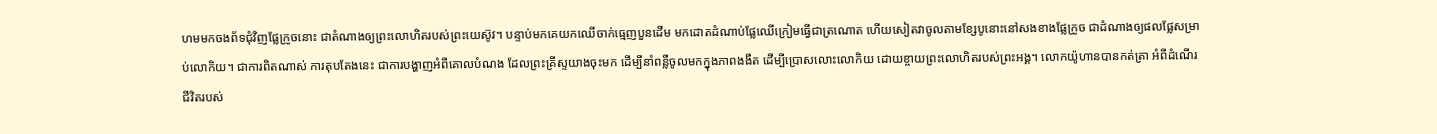ហមមកចងព័ទជុំវិញផ្លែក្រូចនោះ ជាតំណាងឲ្យព្រះលោហិតរបស់ព្រះយេស៊ូវ។ បន្ទាប់មកគេយកឈើចាក់ធ្មេញបួនដើម មកដោតដំណាប់ផ្លែឈើក្រៀមធ្វើជាត្រណោត ហើយសៀតវាចូលតាមខ្សែបូនោះនៅសងខាងផ្លែក្រូច ជាដំណាងឲ្យផលផ្លែសម្រាប់លោកិយ។ ជាការពិតណាស់ ការតុបតែងនេះ ជាការបង្ហាញអំពីគោលបំណង ដែលព្រះគ្រីស្ទយាងចុះមក ដើម្បីនាំពន្លឺចូលមកក្នុងភាពងងឹត ដើម្បីប្រោសលោះលោកិយ ដោយខ្ចាយព្រះលោហិតរបស់ព្រះអង្គ។ លោកយ៉ូហានបានកត់ត្រា អំពីដំណើរជីវិតរបស់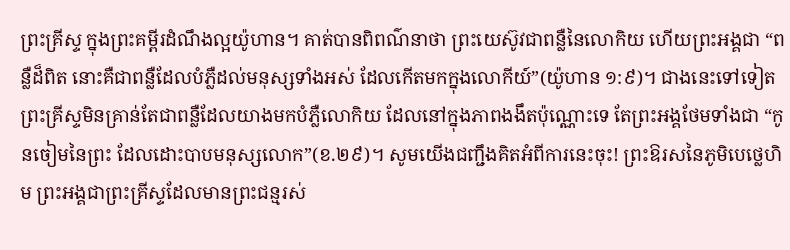ព្រះគ្រីស្ទ ក្នុងព្រះគម្ពីរដំណឹងល្អយ៉ូហាន។ គាត់បានពិពណ៌នាថា ព្រះយេស៊ូវជាពន្លឺនៃលោកិយ ហើយព្រះអង្គជា “ពន្លឺដ៏ពិត នោះគឺជាពន្លឺដែលបំភ្លឺដល់មនុស្សទាំងអស់ ដែលកើតមកក្នុងលោកីយ៍”(យ៉ូហាន ១:៩)។ ជាងនេះទៅទៀត ព្រះគ្រីស្ទមិនគ្រាន់តែជាពន្លឺដែលយាងមកបំភ្លឺលោកិយ ដែលនៅក្នុងភាពងងឹតប៉ុណ្ណោះទេ តែព្រះអង្គថែមទាំងជា “កូនចៀមនៃព្រះ ដែលដោះបាបមនុស្សលោក”(ខ.២៩)។ សូមយើងជញ្ជឹងគិតអំពីការនេះចុះ! ព្រះឱរសនៃភូមិបេថ្លេហិម ព្រះអង្គជាព្រះគ្រីស្ទដែលមានព្រះជន្មរស់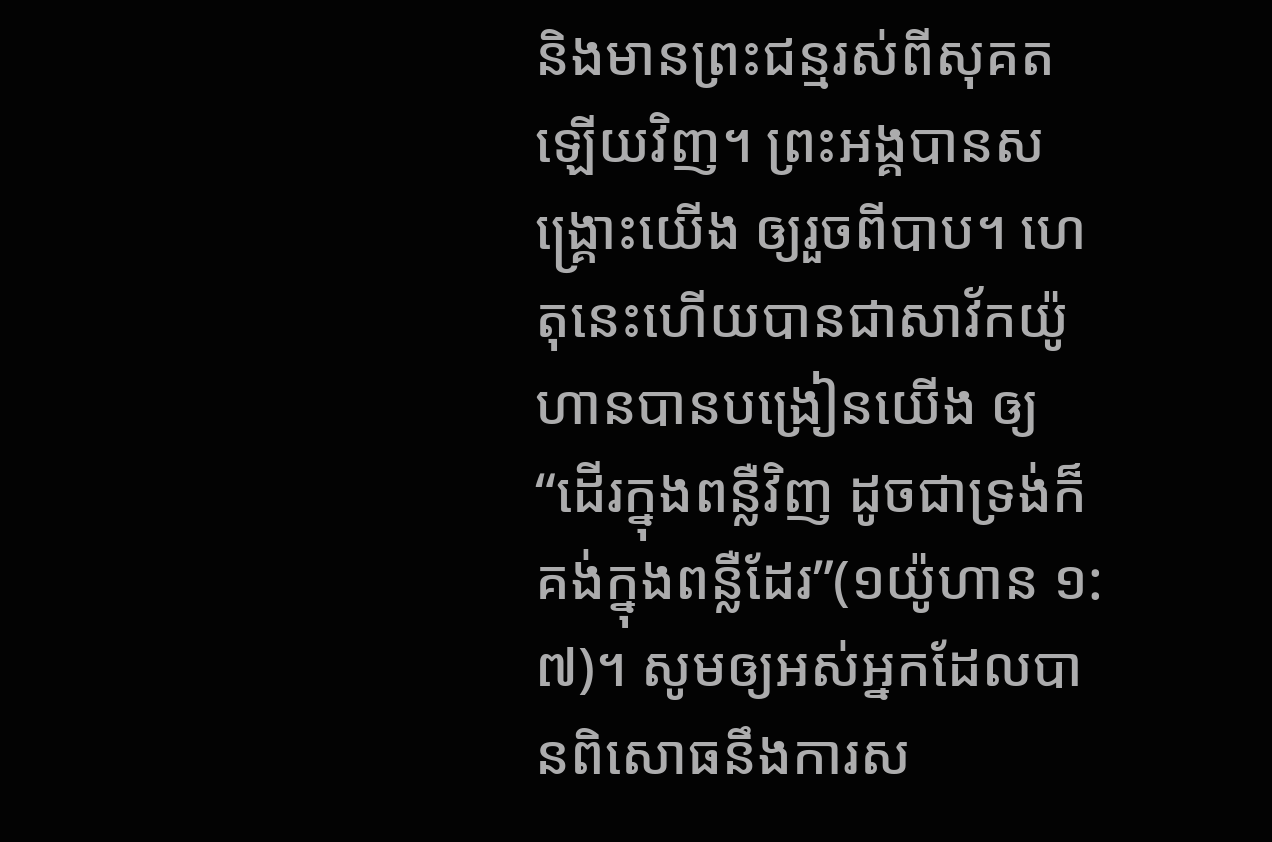និងមានព្រះជន្មរស់ពីសុគតឡើយវិញ។ ព្រះអង្គបានសង្រ្គោះយើង ឲ្យរួចពីបាប។ ហេតុនេះហើយបានជាសាវ័កយ៉ូហានបានបង្រៀនយើង ឲ្យ “ដើរក្នុងពន្លឺវិញ ដូចជាទ្រង់ក៏គង់ក្នុងពន្លឺដែរ”(១យ៉ូហាន ១:៧)។ សូមឲ្យអស់អ្នកដែលបានពិសោធនឹងការស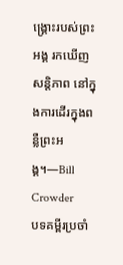ង្រ្គោះរបស់ព្រះអង្គ រកឃើញសន្តិភាព នៅក្នុងការដើរក្នុងពន្លឺព្រះអង្គ។—Bill Crowder
បទគម្ពីរប្រចាំ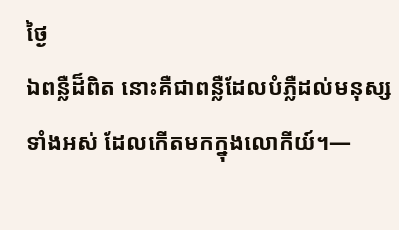ថ្ងៃ
ឯពន្លឺដ៏ពិត នោះគឺជាពន្លឺដែលបំភ្លឺដល់មនុស្សទាំងអស់ ដែលកើតមកក្នុងលោកីយ៍។—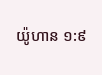យ៉ូហាន ១:៩